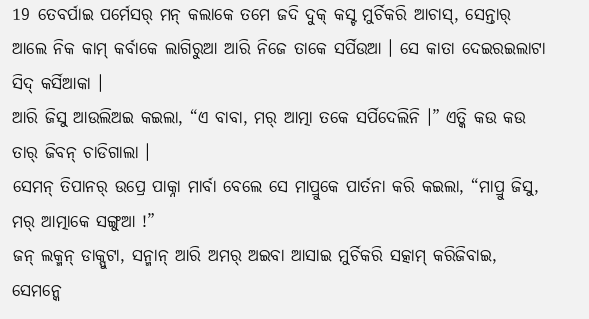19 ତେବର୍ପାଇ ପର୍ମେସର୍ ମନ୍ କଲାକେ ତମେ ଜଦି ଦୁକ୍ କସ୍ଟ ମୁର୍ଚିକରି ଆଚାସ୍, ସେନ୍ତାର୍ ଆଲେ ନିକ କାମ୍ କର୍ବାକେ ଲାଗିରୁଆ ଆରି ନିଜେ ତାକେ ସର୍ପିଉଆ । ସେ କାତା ଦେଇରଇଲାଟା ସିଦ୍ କର୍ସିଆକା ।
ଆରି ଜିସୁ ଆଉଲିଅଇ କଇଲା, “ଏ ବାବା, ମର୍ ଆତ୍ମା ତକେ ସର୍ପିଦେଲିନି ।” ଏତ୍କି କଉ କଉ ତାର୍ ଜିବନ୍ ଚାଡିଗାଲା ।
ସେମନ୍ ତିପାନର୍ ଉପ୍ରେ ପାକ୍ନା ମାର୍ବା ବେଲେ ସେ ମାପ୍ରୁକେ ପାର୍ତନା କରି କଇଲା, “ମାପ୍ରୁ ଜିସୁ, ମର୍ ଆତ୍ମାକେ ସଙ୍ଗୁଆ !”
ଜନ୍ ଲକ୍ମନ୍ ଡାକ୍ପୁଟା, ସନ୍ମାନ୍ ଆରି ଅମର୍ ଅଇବା ଆସାଇ ମୁର୍ଚିକରି ସତ୍କାମ୍ କରିଜିବାଇ, ସେମନ୍କେ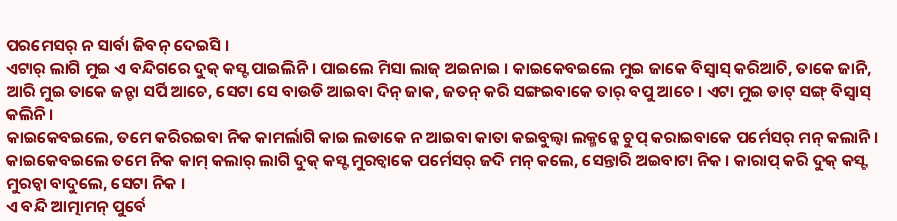ପରମେସର୍ ନ ସାର୍ବା ଜିବନ୍ ଦେଇସି ।
ଏଟାର୍ ଲାଗି ମୁଇ ଏ ବନ୍ଦିଗରେ ଦୁକ୍ କସ୍ଟ ପାଇଲିନି । ପାଇଲେ ମିସା ଲାଜ୍ ଅଇନାଇ । କାଇକେବଇଲେ ମୁଇ ଜାକେ ବିସ୍ବାସ୍ କରିଆଚି, ତାକେ ଜାନି, ଆରି ମୁଇ ତାକେ ଜନ୍ଟା ସର୍ପି ଆଚେ, ସେଟା ସେ ବାଉଡି ଆଇବା ଦିନ୍ ଜାକ, ଜତନ୍ କରି ସଙ୍ଗଇବାକେ ତାର୍ ବପୁ ଆଚେ । ଏଟା ମୁଇ ଡାଟ୍ ସଙ୍ଗ୍ ବିସ୍ବାସ୍ କଲିନି ।
କାଇକେବଇଲେ, ତମେ କରିରଇବା ନିକ କାମର୍ଲାଗି କାଇ ଲଡାକେ ନ ଆଇବା କାତା କଇବୁଲ୍ବା ଲକ୍ମନ୍କେ ଚୁପ୍ କରାଇବାକେ ପର୍ମେସର୍ ମନ୍ କଲାନି ।
କାଇକେବଇଲେ ତମେ ନିକ କାମ୍ କଲାର୍ ଲାଗି ଦୁକ୍ କସ୍ଟ ମୁରଚ୍ବାକେ ପର୍ମେସର୍ ଜଦି ମନ୍ କଲେ, ସେନ୍ତାରି ଅଇବାଟା ନିକ । କାରାପ୍ କରି ଦୁକ୍ କସ୍ଟ ମୁରଚ୍ବା ବାଦୁଲେ, ସେଟା ନିକ ।
ଏ ବନ୍ଦି ଆତ୍ମାମନ୍ ପୁର୍ବେ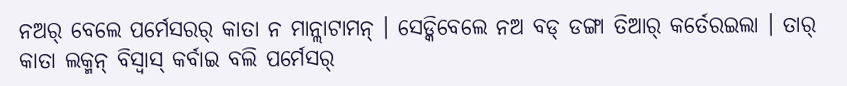ନଅର୍ ବେଲେ ପର୍ମେସରର୍ କାତା ନ ମାନ୍ଲାଟାମନ୍ । ସେଡ୍କିବେଲେ ନଅ ବଡ୍ ଡଙ୍ଗା ତିଆର୍ କର୍ତେରଇଲା । ତାର୍ କାତା ଲକ୍ମନ୍ ବିସ୍ବାସ୍ କର୍ବାଇ ବଲି ପର୍ମେସର୍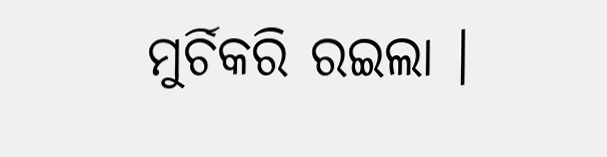ମୁର୍ଚିକରି ରଇଲା ।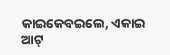କାଇକେବଇଲେ, ଏକାଇ ଆଟ୍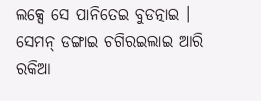ଲକ୍ସେ ସେ ପାନିତେଇ ବୁଡତ୍ନାଇ । ସେମନ୍ ଡଙ୍ଗାଇ ଚଗିରଇଲାଇ ଆରି ରକିଆ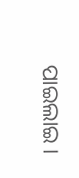ପାଇଲାଇ ।